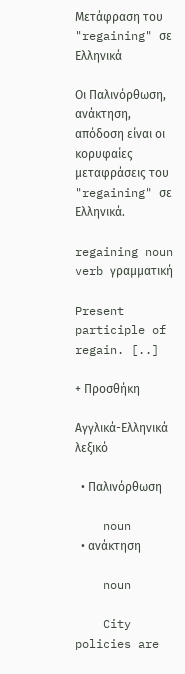Μετάφραση του "regaining" σε Ελληνικά

Οι Παλινόρθωση, ανάκτηση, απόδοση είναι οι κορυφαίες μεταφράσεις του "regaining" σε Ελληνικά.

regaining noun verb γραμματική

Present participle of regain. [..]

+ Προσθήκη

Αγγλικά-Ελληνικά λεξικό

  • Παλινόρθωση

    noun
  • ανάκτηση

    noun

    City policies are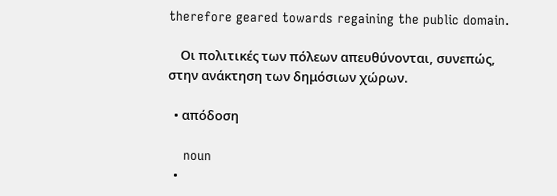therefore geared towards regaining the public domain.

    Οι πολιτικές των πόλεων απευθύνονται, συνεπώς, στην ανάκτηση των δημόσιων χώρων.

  • απόδοση

    noun
  •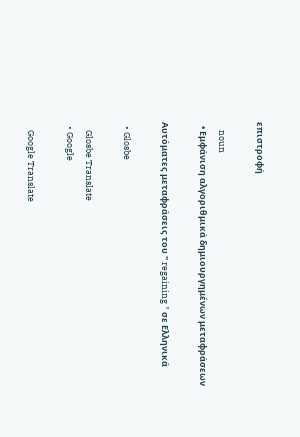επιστροφή

    noun
  • Εμφάνιση αλγοριθμικά δημιουργημένων μεταφράσεων

Αυτόματες μεταφράσεις του " regaining " σε Ελληνικά

  • Glosbe

    Glosbe Translate
  • Google

    Google Translate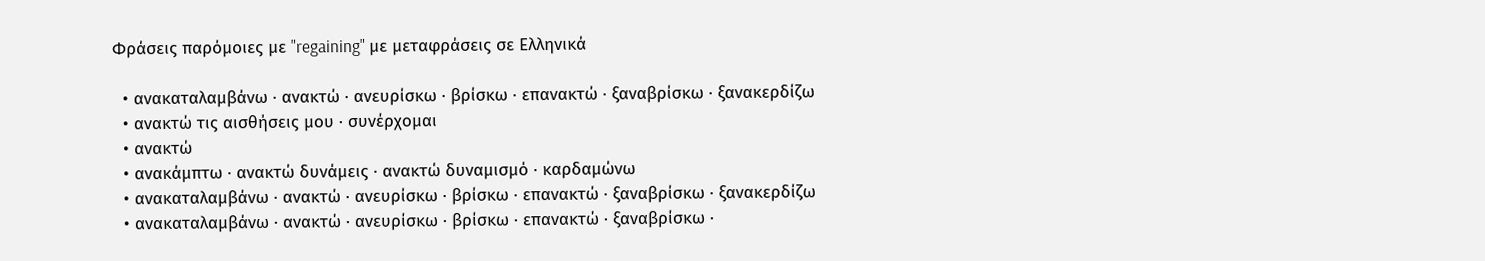Φράσεις παρόμοιες με "regaining" με μεταφράσεις σε Ελληνικά

  • ανακαταλαμβάνω · ανακτώ · ανευρίσκω · βρίσκω · επανακτώ · ξαναβρίσκω · ξανακερδίζω
  • ανακτώ τις αισθήσεις μου · συνέρχομαι
  • ανακτώ
  • ανακάμπτω · ανακτώ δυνάμεις · ανακτώ δυναμισμό · καρδαμώνω
  • ανακαταλαμβάνω · ανακτώ · ανευρίσκω · βρίσκω · επανακτώ · ξαναβρίσκω · ξανακερδίζω
  • ανακαταλαμβάνω · ανακτώ · ανευρίσκω · βρίσκω · επανακτώ · ξαναβρίσκω ·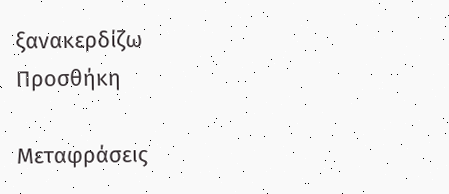ξανακερδίζω
Προσθήκη

Μεταφράσεις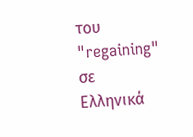του "regaining" σε Ελληνικά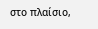στο πλαίσιο,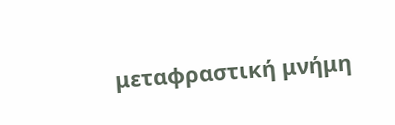μεταφραστική μνήμη